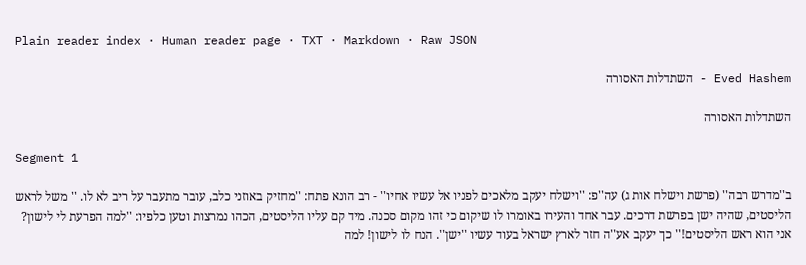Plain reader index · Human reader page · TXT · Markdown · Raw JSON

Eved Hashem - השתדלות האסורה

השתדלות האסורה

Segment 1

ב''מדרש רבה'' (פרשת וישלח אות ג) עה''פ: ''וישלח יעקב מלאכים לפניו אל עשיו אחיו'' - רב הונא פתח: ''מחזיק באוזני כלב, עובר מתעבר על ריב לא לו. '' משל לראש הליסטים, שהיה ישן בפרשת דרכים. עבר אחד והעירו באומרו לו שיקום כי זהו מקום סכנה. מיד קם עליו הליסטים, הכהו נמרצות וטען כלפיו: ''למה הפרעת לי לישון? אני הוא ראש הליסטים!'' כך יעקב אע''ה חזר לארץ ישראל בעוד עשיו ''ישן''. הנח לו לישון! למה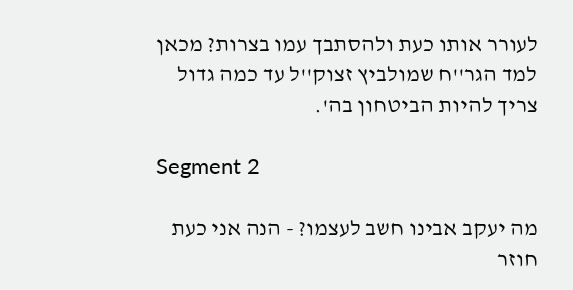לעורר אותו כעת ולהסתבך עמו בצרות? מכאן למד הגר''ח שמולביץ זצוק''ל עד כמה גדול צריך להיות הביטחון בה'.

Segment 2

מה יעקב אבינו חשב לעצמו? - הנה אני כעת חוזר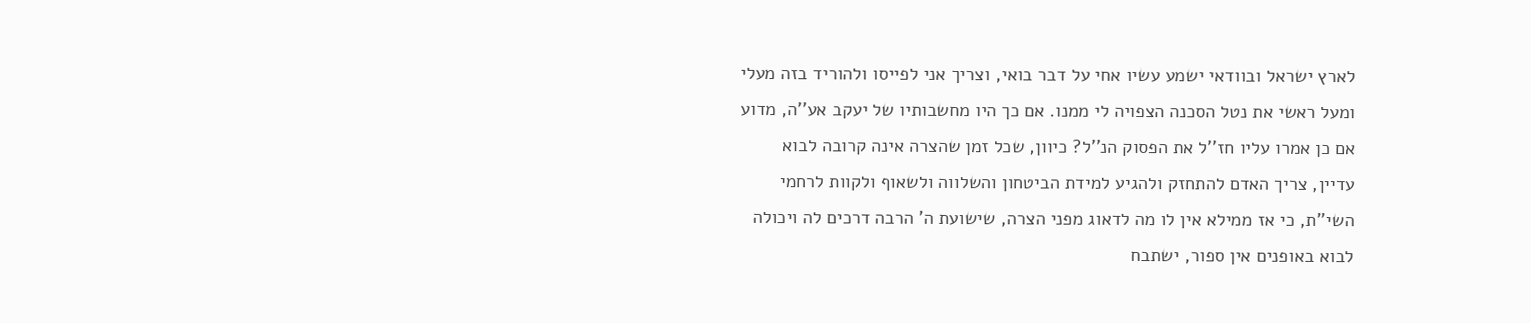לארץ ישראל ובוודאי ישמע עשיו אחי על דבר בואי, וצריך אני לפייסו ולהוריד בזה מעלי ומעל ראשי את נטל הסכנה הצפויה לי ממנו. אם כך היו מחשבותיו של יעקב אע''ה, מדוע אם כן אמרו עליו חז''ל את הפסוק הנ''ל? כיוון, שכל זמן שהצרה אינה קרובה לבוא עדיין, צריך האדם להתחזק ולהגיע למידת הביטחון והשלווה ולשאוף ולקוות לרחמי השי''ת, כי אז ממילא אין לו מה לדאוג מפני הצרה, שישועת ה' הרבה דרכים לה ויכולה לבוא באופנים אין ספור, ישתבח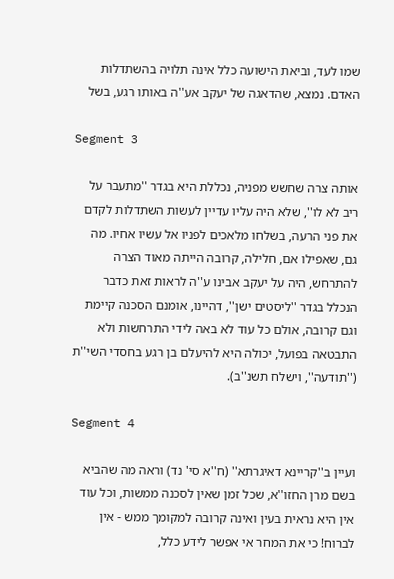שמו לעד, וביאת הישועה כלל אינה תלויה בהשתדלות האדם. נמצא, שהדאגה של יעקב אע''ה באותו רגע, בשל

Segment 3

אותה צרה שחשש מפניה, נכללת היא בגדר ''מתעבר על ריב לא לו'', שלא היה עליו עדיין לעשות השתדלות לקדם את פני הרעה, בשלחו מלאכים לפניו אל עשיו אחיו. מה גם, שאפילו אם, חלילה, קרובה הייתה מאוד הצרה להתרחש, היה על יעקב אבינו ע''ה לראות זאת כדבר הנכלל בגדר ''ליסטים ישן'', דהיינו, אומנם הסכנה קיימת וגם קרובה, אולם כל עוד לא באה לידי התרחשות ולא התבטאה בפועל, יכולה היא להיעלם בן רגע בחסדי השי''ת (''תודעה'', וישלח תשנ''ב).

Segment 4

ועיין ב''קריינא דאיגרתא'' (ח''א סי' נד) וראה מה שהביא בשם מרן החזו''א, שכל זמן שאין לסכנה ממשות, וכל עוד אין היא נראית בעין ואינה קרובה למקומך ממש - אין לברוח! כי את המחר אי אפשר לידע כלל,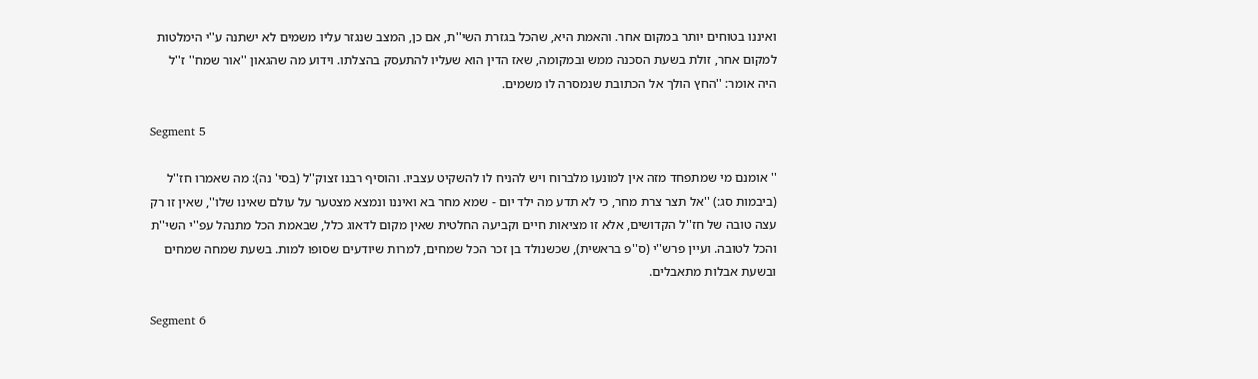ואיננו בטוחים יותר במקום אחר. והאמת היא, שהכל בגזרת השי''ת, אם כן, המצב שנגזר עליו משמים לא ישתנה ע''י הימלטות למקום אחר, זולת בשעת הסכנה ממש ובמקומה, שאז הדין הוא שעליו להתעסק בהצלתו. וידוע מה שהגאון ''אור שמח'' ז''ל היה אומר: ''החץ הולך אל הכתובת שנמסרה לו משמים.

Segment 5

'' אומנם מי שמתפחד מזה אין למונעו מלברוח ויש להניח לו להשקיט עצביו. והוסיף רבנו זצוק''ל (בסי' נה): מה שאמרו חז''ל (ביבמות סג:) ''אל תצר צרת מחר, כי לא תדע מה ילד יום - שמא מחר בא ואיננו ונמצא מצטער על עולם שאינו שלו'', שאין זו רק עצה טובה של חז''ל הקדושים, אלא זו מציאות חיים וקביעה החלטית שאין מקום לדאוג כלל, שבאמת הכל מתנהל עפ''י השי''ת והכל לטובה. ועיין פרש''י (ס''פ בראשית), שכשנולד בן זכר הכל שמחים, למרות שיודעים שסופו למות. בשעת שמחה שמחים ובשעת אבלות מתאבלים.

Segment 6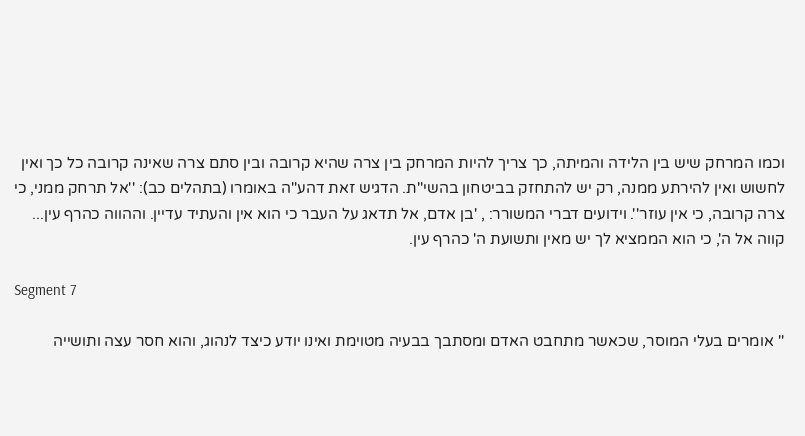וכמו המרחק שיש בין הלידה והמיתה, כך צריך להיות המרחק בין צרה שהיא קרובה ובין סתם צרה שאינה קרובה כל כך ואין לחשוש ואין להירתע ממנה, רק יש להתחזק בביטחון בהשי''ת. הדגיש זאת דהע''ה באומרו (בתהלים כב): ''אל תרחק ממני, כי צרה קרובה, כי אין עוזר''. וידועים דברי המשורר: , 'בן אדם, אל תדאג על העבר כי הוא אין והעתיד עדיין. וההווה כהרף עין... קווה אל ה', כי הוא הממציא לך יש מאין ותשועת ה' כהרף עין.

Segment 7

'' אומרים בעלי המוסר, שכאשר מתחבט האדם ומסתבך בבעיה מטוימת ואינו יודע כיצד לנהוג, והוא חסר עצה ותושייה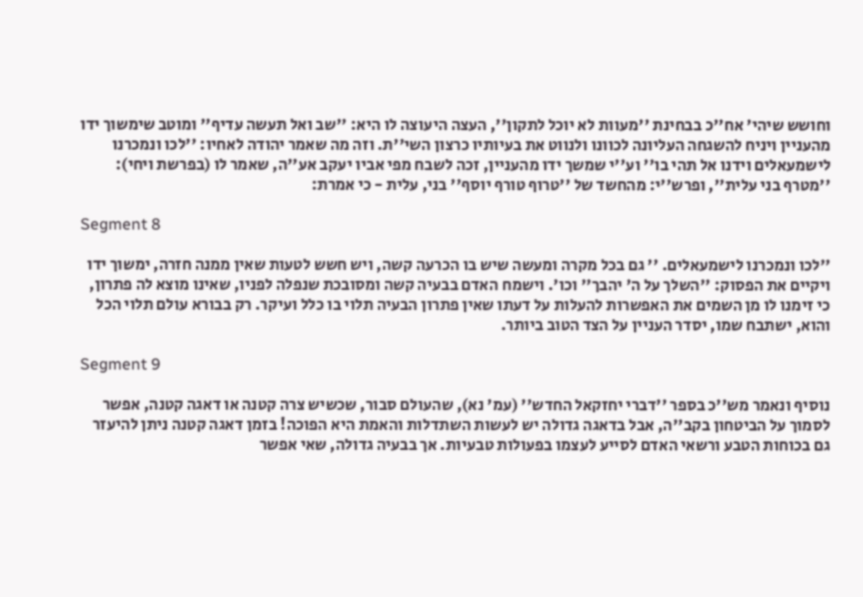וחושש שיהי' אח''כ בבחינת ''מעוות לא יוכל לתקון'', העצה היעוצה לו היא: ''שב ואל תעשה עדיף'' ומוטב שימשוך ידו מהעניין ויניח להשגחה העליונה לכוונו ולנווט את בעיותיו כרצון השי''ת. וזה מה שאמר יהודה לאחיו: ''לכו ונמכרנו לישמעאלים וידנו אל תהי בו'' וע''י שמשך ידו מהעניין, זכה לשבח מפי אביו יעקב אע''ה, שאמר לו (בפרשת ויחי): ''מטרף בני עלית'', ופרש''י: מהחשד של ''טרוף טורף יוסף'' בני, עלית - כי אמרת:

Segment 8

''לכו ונמכרנו לישמעאלים. '' גם בכל מקרה ומעשה שיש בו הכרעה קשה, ויש חשש לטעות שאין ממנה חזרה, ימשוך ידו ויקיים את הפסוק: ''השלך על ה' יהבך'' וכו'. וישמח האדם בבעיה קשה ומסובכת שנפלה לפניו, שאינו מוצא לה פתרון, כי זימנו לו מן השמים את האפשרות להעלות על דעתו שאין פתרון הבעיה תלוי בו כלל ועיקר. רק בבורא עולם תלוי הכל והוא, ישתבח שמו, יסדר העניין על הצד הטוב ביותר.

Segment 9

נוסיף ונאמר מש''כ בספר ''דברי יחזקאל החדש'' (עמ' נא), שהעולם סבור, שכשיש צרה קטנה או דאגה קטנה, אפשר לסמוך על הביטחון בקב''ה, אבל בדאגה גדולה יש לעשות השתדלות והאמת היא הפוכה! בזמן דאגה קטנה ניתן להיעזר גם בכוחות הטבע ורשאי האדם לסייע לעצמו בפעולות טבעיות. אך בבעיה גדולה, שאי אפשר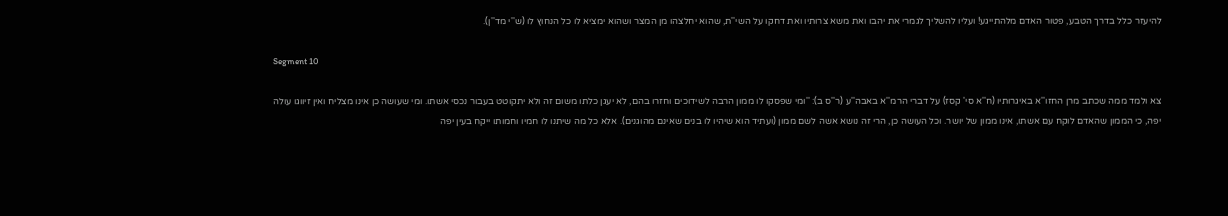להיעזר כלל בדרך הטבע, פטור האדם מלהתייגע! ועליו להשליך לגמרי את יהבו ואת משא צרותיו ואת דחקו על השי''ת, שהוא יחלצהו מן המצר ושהוא ימציא לו כל הנחוץ לו (ש''י מד''ן).

Segment 10

צא ולמד ממה שכתב מרן החזו''א באיגרותיו (ח''א סי' קסז) על דברי הרמ''א באבה''ע (ר''ס ב): ''ומי שפסקו לו ממון הרבה לשידוכים וחזרו בהם, לא יעגן כלתו משום זה ולא יתקוטט בעבור נכסי אשתו. ומי שעושה כן אינו מצליח ואין זיווגו עולה יפה, כי הממון שהאדם לוקח עם אשתו, אינו ממון של יושר. וכל העושה כן, הרי זה נושא אשה לשם ממון (ועתיד הוא שיהיו לו בנים שאינם מהוגנים). אלא כל מה שיתנו לו חמיו וחמותו ייקח בעין יפה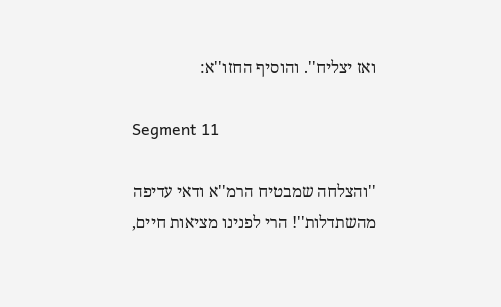ואז יצליח''. והוסיף החזו''א:

Segment 11

''והצלחה שמבטיח הרמ''א ודאי עדיפה מהשתדלות''! הרי לפנינו מציאות חיים,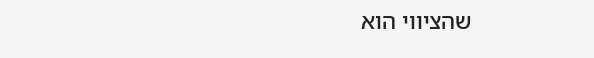שהציווי הוא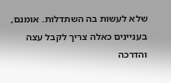שלא לעשות בה השתדלות. אומנם, בעניינים כאלה צריך לקבל עצה והדרכה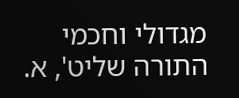מגדולי וחכמי התורה שליט', א.